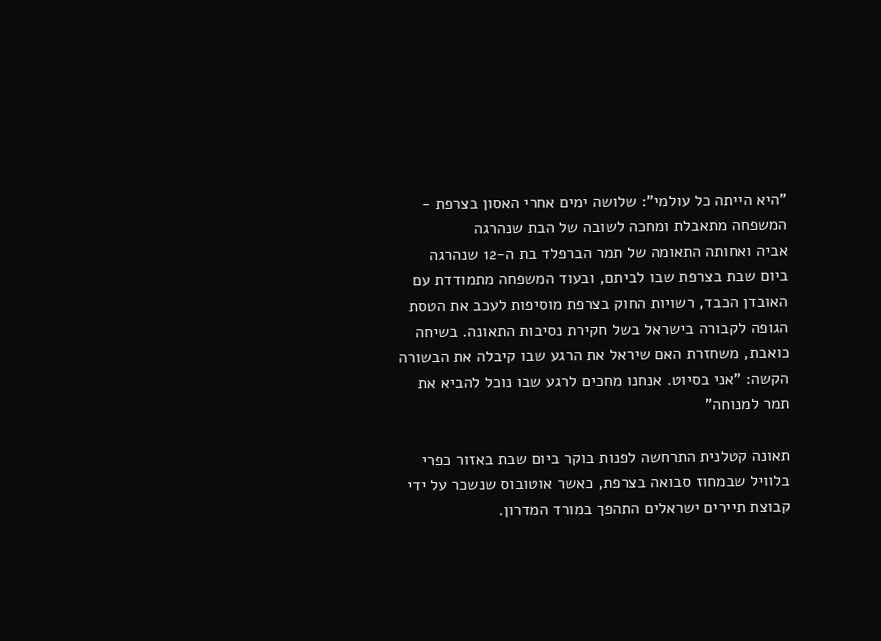"היא הייתה כל עולמי": שלושה ימים אחרי האסון בצרפת - המשפחה מתאבלת ומחכה לשובה של הבת שנהרגה
אביה ואחותה התאומה של תמר הברפלד בת ה-12 שנהרגה ביום שבת בצרפת שבו לביתם, ובעוד המשפחה מתמודדת עם האובדן הכבד, רשויות החוק בצרפת מוסיפות לעכב את הטסת הגופה לקבורה בישראל בשל חקירת נסיבות התאונה. בשיחה כואבת, משחזרת האם שיראל את הרגע שבו קיבלה את הבשורה הקשה: "אני בסיוט. אנחנו מחכים לרגע שבו נוכל להביא את תמר למנוחה"

תאונה קטלנית התרחשה לפנות בוקר ביום שבת באזור כפרי בלוויל שבמחוז סבואה בצרפת, כאשר אוטובוס שנשכר על ידי קבוצת תיירים ישראלים התהפך במורד המדרון.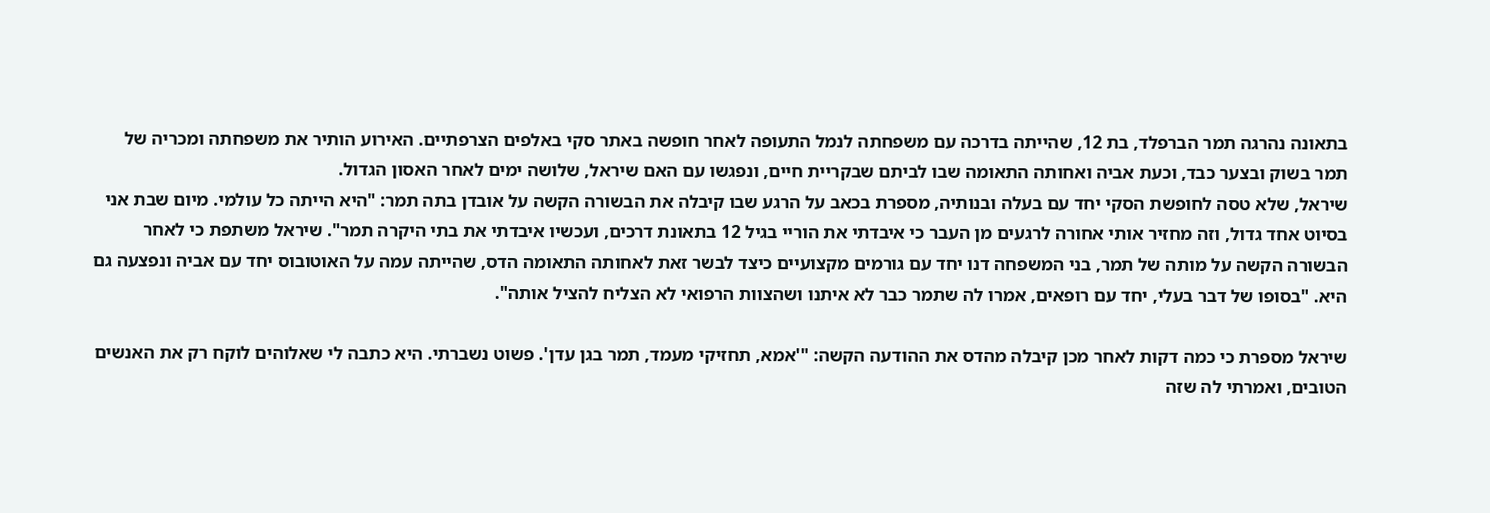בתאונה נהרגה תמר הברפלד, בת 12, שהייתה בדרכה עם משפחתה לנמל התעופה לאחר חופשה באתר סקי באלפים הצרפתיים. האירוע הותיר את משפחתה ומכריה של תמר בשוק ובצער כבד, וכעת אביה ואחותה התאומה שבו לביתם שבקריית חיים, ונפגשו עם האם שיראל, שלושה ימים לאחר האסון הגדול.
שיראל, שלא טסה לחופשת הסקי יחד עם בעלה ובנותיה, מספרת בכאב על הרגע שבו קיבלה את הבשורה הקשה על אובדן בתה תמר: "היא הייתה כל עולמי. מיום שבת אני בסיוט אחד גדול, וזה מחזיר אותי אחורה לרגעים מן העבר כי איבדתי את הוריי בגיל 12 בתאונת דרכים, ועכשיו איבדתי את בתי היקרה תמר". שיראל משתפת כי לאחר הבשורה הקשה על מותה של תמר, בני המשפחה דנו יחד עם גורמים מקצועיים כיצד לבשר זאת לאחותה התאומה הדס, שהייתה עמה על האוטובוס יחד עם אביה ונפצעה גם היא. "בסופו של דבר בעלי, יחד עם רופאים, אמרו לה שתמר כבר לא איתנו ושהצוות הרפואי לא הצליח להציל אותה".

שיראל מספרת כי כמה דקות לאחר מכן קיבלה מהדס את ההודעה הקשה: "'אמא, תחזיקי מעמד, תמר בגן עדן'. פשוט נשברתי. היא כתבה לי שאלוהים לוקח רק את האנשים הטובים, ואמרתי לה שזה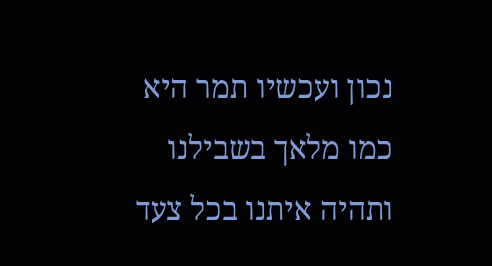נכון ועכשיו תמר היא כמו מלאך בשבילנו ותהיה איתנו בכל צעד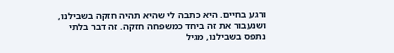ורגע בחיים. היא כתבה לי שהיא תהיה חזקה בשבילנו, ושנעבור את זה ביחד כמשפחה חזקה. זה דבר בלתי נתפס בשבילנו, מגיל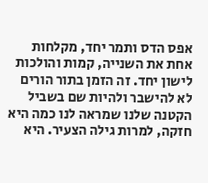אפס הדס ותמר יחד, מקלחות אחת את השנייה, קמות והולכות לישון יחד. זה הזמן בתור הורים לא להישבר ולהיות שם בשביל הקטנה שלנו שמראה לנו כמה היא חזקה, למרות גילה הצעיר. היא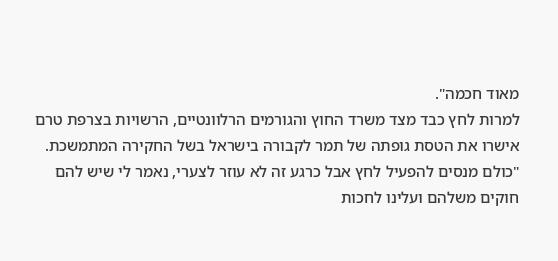מאוד חכמה".
למרות לחץ כבד מצד משרד החוץ והגורמים הרלוונטיים, הרשויות בצרפת טרם אישרו את הטסת גופתה של תמר לקבורה בישראל בשל החקירה המתמשכת. "כולם מנסים להפעיל לחץ אבל כרגע זה לא עוזר לצערי, נאמר לי שיש להם חוקים משלהם ועלינו לחכות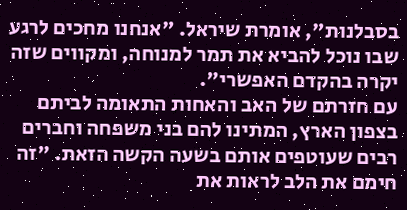בסבלנות", אומרת שיראל. "אנחנו מחכים לרגע שבו נוכל להביא את תמר למנוחה, ומקווים שזה יקרה בהקדם האפשרי".
עם חזרתם של האב והאחות התאומה לביתם בצפון הארץ, המתינו להם בני משפחה וחברים רבים שעוטפים אותם בשעה הקשה הזאת. "זה חימם את הלב לראות את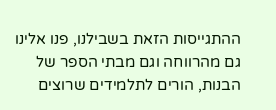ההתגייסות הזאת בשבילנו, פנו אלינו גם מהרווחה וגם מבתי הספר של הבנות, הורים לתלמידים שרוצים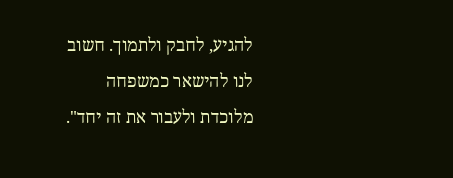להגיע, לחבק ולתמוך. חשוב לנו להישאר כמשפחה מלוכדת ולעבור את זה יחד".